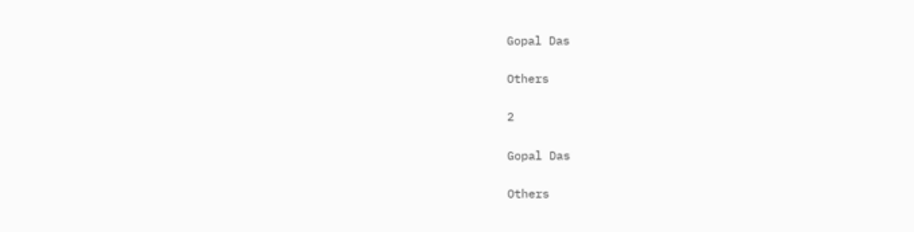Gopal Das

Others

2

Gopal Das

Others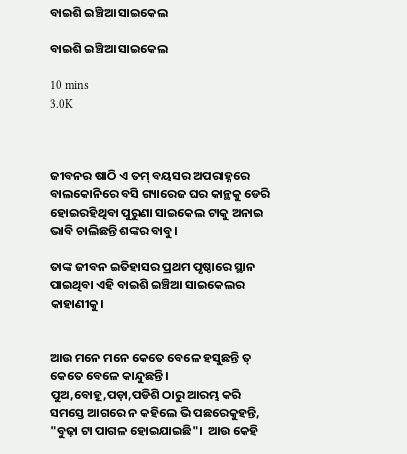ବାଇଶି ଇଞ୍ଚିଆ ସାଇକେଲ

ବାଇଶି ଇଞ୍ଚିଆ ସାଇକେଲ

10 mins
3.0K



ଜୀବନର ଷାଠି ଏ ତମ୍ ବୟସର ଅପରାହ୍ନରେ ବାଲକୋନିରେ ବସି ଗ୍ୟାରେଜ ଘର କାନ୍ଥକୁ ଡେରି ହୋଇରହିଥିବା ପୁରୁଣା ସାଇକେଲ ଟାକୁ ଅନାଇ ଭାବି ଚାଲିଛନ୍ତି ଶଙ୍କର ବାବୁ।

ତାଙ୍କ ଜୀବନ ଇତିହାସର ପ୍ରଥମ ପୃଷ୍ଠାରେ ସ୍ଥାନ ପାଇଥିବା ଏହି ବାଇଶି ଇଞ୍ଚିଆ ସାଇକେଲର କାହାଣୀକୁ।


ଆଉ ମନେ ମନେ କେତେ ବେଳେ ହସୁଛନ୍ତି ତ୍ କେତେ ବେଳେ କାନ୍ଦୁଛନ୍ତି। ପୁଅ,ବୋହୂ,ପଡ଼ା,ପଡିଶି ଠାରୁ ଆରମ୍ଭ କରି ସମସ୍ତେ ଆଗରେ ନ କହିଲେ ଭି ପଛରେକୁହନ୍ତି, "ବୁଢ଼ା ଟା ପାଗଳ ହୋଇଯାଇଛି"।  ଆଉ କେହି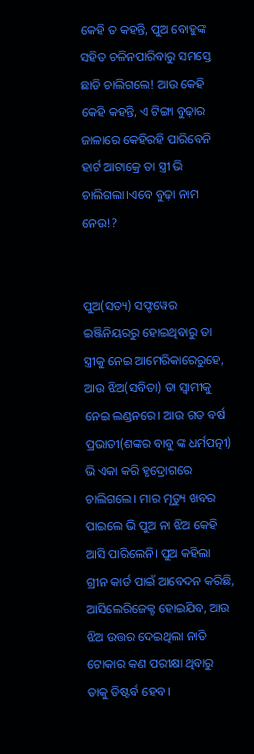କେହି ତ କହନ୍ତି, ପୁଅ ବୋହୁଙ୍କ ସହିତ ଚଳିନପାରିବାରୁ ସମସ୍ତେ ଛାଡି ଚାଲିଗଲେ! ଆଉ କେହି କେହି କହନ୍ତି, ଏ ଟିଙ୍ଗା ବୁଢ଼ାର ଜାଳାରେ କେହିରହି ପାରିବେନି ହାର୍ଟ ଆଟାକ୍ରେ ତା ସ୍ତ୍ରୀ ଭି ଚାଲିଗଲା।ଏବେ ବୁଢ଼ା ନାମ ନେଉ!?


ପୁଅ(ସତ୍ୟ) ସଫ୍ଟୱେର ଇଞ୍ଜିନିୟରରୁ ହୋଇଥିବାରୁ ତା ସ୍ତ୍ରୀକୁ ନେଇ ଆମେରିକାରେରୁହେ, ଆଉ ଝିଅ(ସବିତା) ତା ସ୍ବାମୀକୁ ନେଇ ଲଣ୍ଡନରେ। ଆଉ ଗତ ବର୍ଷ ପ୍ରଭାତୀ(ଶଙ୍କର ବାବୁ ଙ୍କ ଧର୍ମପତ୍ନୀ) ଭି ଏକା କରି ହୃଦ୍ରୋଗରେ ଚାଲିଗଲେ। ମାର ମୃତ୍ୟୁ ଖବର ପାଇଲେ ଭି ପୁଅ ନା ଝିଅ କେହି ଆସି ପାରିଲେନି। ପୁଅ କହିଲା ଗ୍ରୀନ କାର୍ଡ ପାଇଁ ଆବେଦନ କରିଛି, ଆସିଲେରିଜେକ୍ଟ ହୋଇଯିବ, ଆଉ ଝିଅ ଉତ୍ତର ଦେଇଥିଲା ନାତି ଟୋକାର କଣ ପରୀକ୍ଷା ଥିବାରୁ ତାକୁ ଡିଷ୍ଟର୍ବ ହେବ।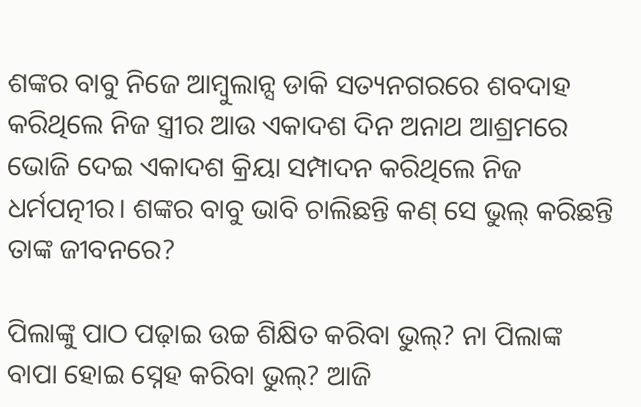ଶଙ୍କର ବାବୁ ନିଜେ ଆମ୍ବୁଲାନ୍ସ ଡାକି ସତ୍ୟନଗରରେ ଶବଦାହ କରିଥିଲେ ନିଜ ସ୍ତ୍ରୀର ଆଉ ଏକାଦଶ ଦିନ ଅନାଥ ଆଶ୍ରମରେ ଭୋଜି ଦେଇ ଏକାଦଶ କ୍ରିୟା ସମ୍ପାଦନ କରିଥିଲେ ନିଜ ଧର୍ମପତ୍ନୀର। ଶଙ୍କର ବାବୁ ଭାବି ଚାଲିଛନ୍ତି କଣ୍ ସେ ଭୁଲ୍ କରିଛନ୍ତି ତାଙ୍କ ଜୀବନରେ?

ପିଲାଙ୍କୁ ପାଠ ପଢ଼ାଇ ଉଚ୍ଚ ଶିକ୍ଷିତ କରିବା ଭୁଲ୍? ନା ପିଲାଙ୍କ ବାପା ହୋଇ ସ୍ନେହ କରିବା ଭୁଲ୍? ଆଜି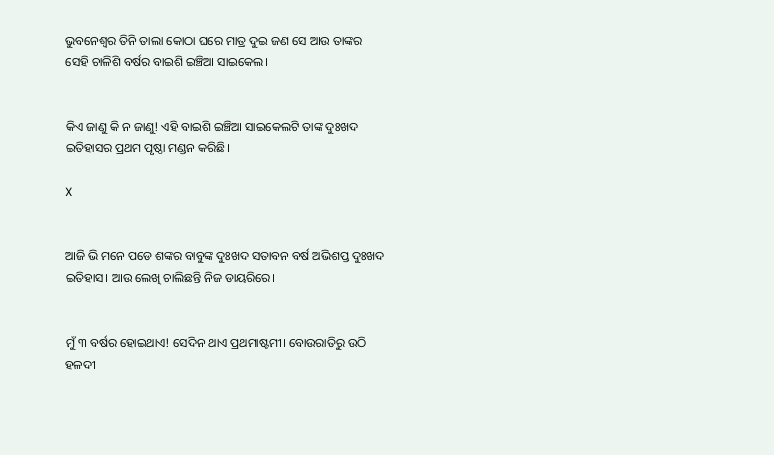ଭୁବନେଶ୍ୱର ତିନି ତାଲା କୋଠା ଘରେ ମାତ୍ର ଦୁଇ ଜଣ ସେ ଆଉ ତାଙ୍କର ସେହି ଚାଳିଶି ବର୍ଷର ବାଇଶି ଇଞ୍ଚିଆ ସାଇକେଲ।


କିଏ ଜାଣୁ କି ନ ଜାଣୁ! ଏହି ବାଇଶି ଇଞ୍ଚିଆ ସାଇକେଲଟି ତାଙ୍କ ଦୁଃଖଦ ଇତିହାସର ପ୍ରଥମ ପୃଷ୍ଠା ମଣ୍ଡନ କରିଛି।

X


ଆଜି ଭି ମନେ ପଡେ ଶଙ୍କର ବାବୁଙ୍କ ଦୁଃଖଦ ସତାବନ ବର୍ଷ ଅଭିଶପ୍ତ ଦୁଃଖଦ ଇତିହାସ। ଆଉ ଲେଖି ଚାଲିଛନ୍ତି ନିଜ ଡାୟରିରେ।


ମୁଁ ୩ ବର୍ଷର ହୋଇଥାଏ! ସେଦିନ ଥାଏ ପ୍ରଥମାଷ୍ଟମୀ। ବୋଉରାତିରୁ ଉଠି ହଳଦୀ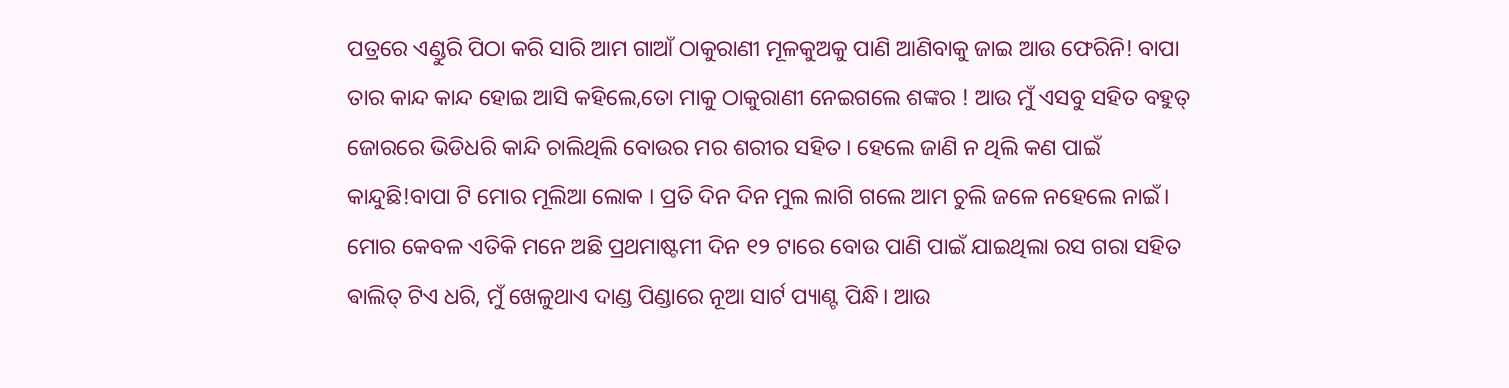ପତ୍ରରେ ଏଣ୍ଡୁରି ପିଠା କରି ସାରି ଆମ ଗାଆଁ ଠାକୁରାଣୀ ମୂଳକୁଅକୁ ପାଣି ଆଣିବାକୁ ଜାଇ ଆଉ ଫେରିନି! ବାପା ତାର କାନ୍ଦ କାନ୍ଦ ହୋଇ ଆସି କହିଲେ,ତୋ ମାକୁ ଠାକୁରାଣୀ ନେଇଗଲେ ଶଙ୍କର ! ଆଉ ମୁଁ ଏସବୁ ସହିତ ବହୁତ୍ ଜୋରରେ ଭିଡିଧରି କାନ୍ଦି ଚାଲିଥିଲି ବୋଉର ମର ଶରୀର ସହିତ। ହେଲେ ଜାଣି ନ ଥିଲି କଣ ପାଇଁ କାନ୍ଦୁଛି!ବାପା ଟି ମୋର ମୂଲିଆ ଲୋକ । ପ୍ରତି ଦିନ ଦିନ ମୁଲ ଲାଗି ଗଲେ ଆମ ଚୁଲି ଜଳେ ନହେଲେ ନାଇଁ। ମୋର କେବଳ ଏତିକି ମନେ ଅଛି ପ୍ରଥମାଷ୍ଟମୀ ଦିନ ୧୨ ଟାରେ ବୋଉ ପାଣି ପାଇଁ ଯାଇଥିଲା ରସ ଗରା ସହିତ ଵାଲିତ୍ ଟିଏ ଧରି, ମୁଁ ଖେଳୁଥାଏ ଦାଣ୍ଡ ପିଣ୍ଡାରେ ନୂଆ ସାର୍ଟ ପ୍ୟାଣ୍ଟ ପିନ୍ଧି। ଆଉ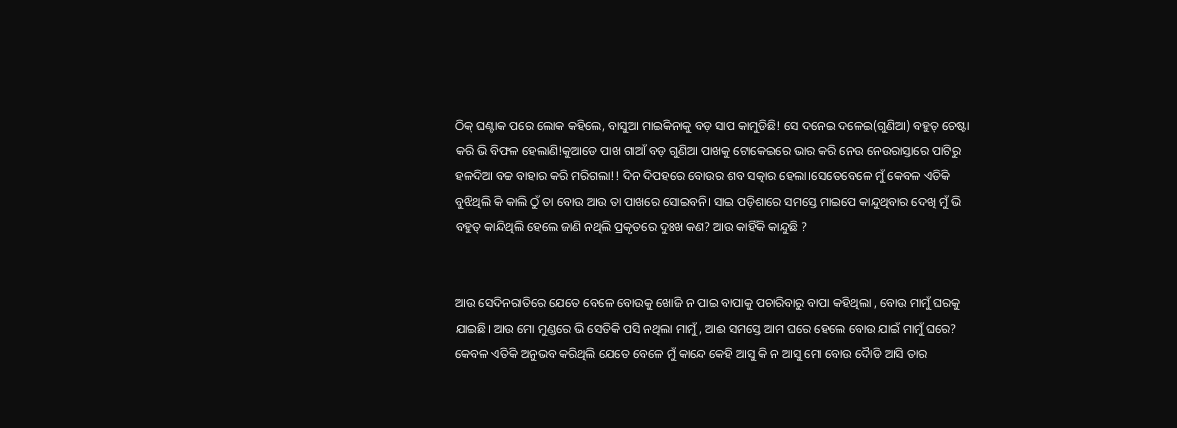ଠିକ୍ ଘଣ୍ଟାକ ପରେ ଲୋକ କହିଲେ, ବାସୁଆ ମାଇକିନାକୁ ବଡ଼ ସାପ କାମୁଡିଛି! ସେ ଦନେଇ ଦଳେଇ(ଗୁଣିଆ) ବହୁତ୍ ଚେଷ୍ଟା କରି ଭି ବିଫଳ ହେଲାଣି!କୁଆଡେ ପାଖ ଗାଆଁ ବଡ଼ ଗୁଣିଆ ପାଖକୁ ଟୋକେଇରେ ଭାର କରି ନେଉ ନେଉରାସ୍ତାରେ ପାଟିରୁ ହଳଦିଆ ବଚ୍ଚ ବାହାର କରି ମରିଗଲା!! ଦିନ ଦିପହରେ ବୋଉର ଶବ ସତ୍କାର ହେଲା।ସେତେବେଳେ ମୁଁ କେବଳ ଏତିକି ବୁଝିଥିଲି କି କାଲି ଠୁଁ ତା ବୋଉ ଆଉ ତା ପାଖରେ ସୋଇବନି। ସାଇ ପଡ଼ିଶାରେ ସମସ୍ତେ ମାଇପେ କାନ୍ଦୁଥିବାର ଦେଖି ମୁଁ ଭି ବହୁତ୍ କାନ୍ଦିଥିଲି ହେଲେ ଜାଣି ନଥିଲି ପ୍ରକୃତରେ ଦୁଃଖ କଣ? ଆଉ କାହିଁକି କାନ୍ଦୁଛି ?


ଆଉ ସେଦିନରାତିରେ ଯେତେ ବେଳେ ବୋଉକୁ ଖୋଜି ନ ପାଇ ବାପାକୁ ପଚାରିବାରୁ ବାପା କହିଥିଲା , ବୋଉ ମାମୁଁ ଘରକୁ ଯାଇଛି। ଆଉ ମୋ ମୁଣ୍ଡରେ ଭି ସେତିକି ପସି ନଥିଲା ମାମୁଁ, ଆଈ ସମସ୍ତେ ଆମ ଘରେ ହେଲେ ବୋଉ ଯାଇଁ ମାମୁଁ ଘରେ? କେବଳ ଏତିକି ଅନୁଭବ କରିଥିଲି ଯେତେ ବେଳେ ମୁଁ କାନ୍ଦେ କେହି ଆସୁ କି ନ ଆସୁ ମୋ ବୋଉ ଦୋୖଡି ଆସି ତାର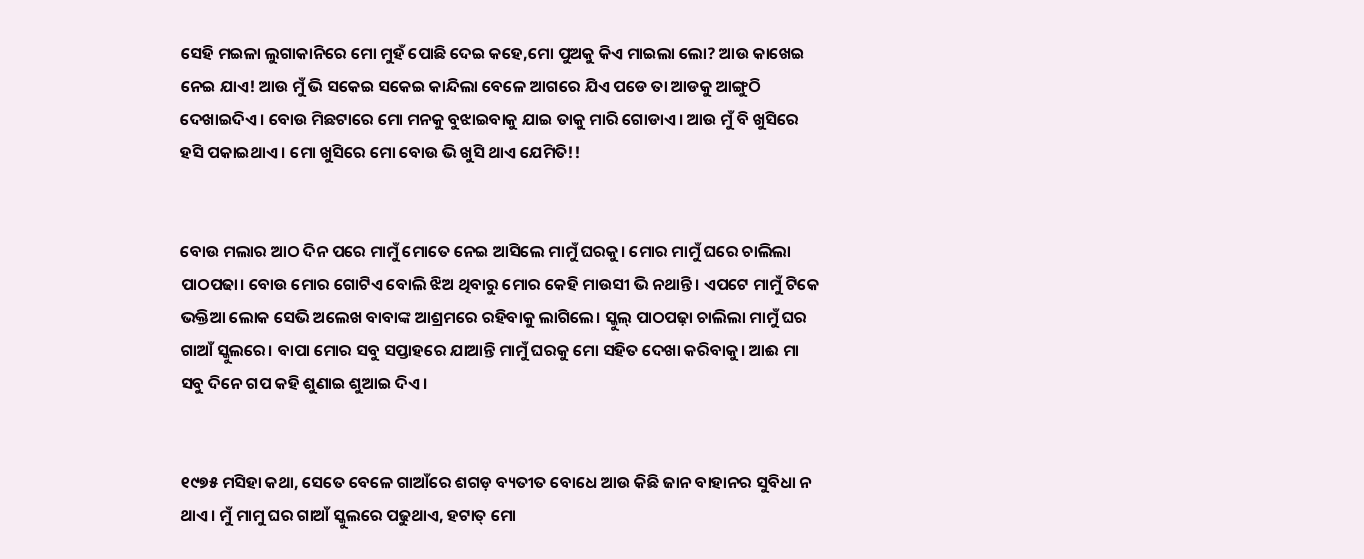ସେହି ମଇଳା ଲୁଗାକାନିରେ ମୋ ମୁହଁ ପୋଛି ଦେଇ କହେ,ମୋ ପୁଅକୁ କିଏ ମାଇଲା ଲୋ? ଆଉ କାଖେଇ ନେଇ ଯାଏ! ଆଉ ମୁଁ ଭି ସକେଇ ସକେଇ କାନ୍ଦିଲା ବେଳେ ଆଗରେ ଯିଏ ପଡେ ତା ଆଡକୁ ଆଙ୍ଗୁଠି ଦେଖାଇଦିଏ। ବୋଉ ମିଛଟାରେ ମୋ ମନକୁ ବୁଝାଇବାକୁ ଯାଇ ତାକୁ ମାରି ଗୋଡାଏ। ଆଉ ମୁଁ ବି ଖୁସିରେ ହସି ପକାଇଥାଏ । ମୋ ଖୁସିରେ ମୋ ବୋଉ ଭି ଖୁସି ଥାଏ ଯେମିତି!!


ବୋଉ ମଲାର ଆଠ ଦିନ ପରେ ମାମୁଁ ମୋତେ ନେଇ ଆସିଲେ ମାମୁଁ ଘରକୁ। ମୋର ମାମୁଁ ଘରେ ଚାଲିଲା ପାଠପଢା। ବୋଉ ମୋର ଗୋଟିଏ ବୋଲି ଝିଅ ଥିବାରୁ ମୋର କେହି ମାଉସୀ ଭି ନଥାନ୍ତି । ଏପଟେ ମାମୁଁ ଟିକେ ଭକ୍ତିଆ ଲୋକ ସେଭି ଅଲେଖ ବାବାଙ୍କ ଆଶ୍ରମରେ ରହିବାକୁ ଲାଗିଲେ। ସ୍କୁଲ୍ ପାଠପଢ଼ା ଚାଲିଲା ମାମୁଁ ଘର ଗାଆଁ ସ୍କୁଲରେ। ବାପା ମୋର ସବୁ ସପ୍ତାହରେ ଯାଆନ୍ତି ମାମୁଁ ଘରକୁ ମୋ ସହିତ ଦେଖା କରିବାକୁ। ଆଈ ମା ସବୁ ଦିନେ ଗପ କହି ଶୁଣାଇ ଶୁଆଇ ଦିଏ।


୧୯୭୫ ମସିହା କଥା, ସେତେ ବେଳେ ଗାଆଁରେ ଶଗଡ଼ ବ୍ୟତୀତ ବୋଧେ ଆଉ କିଛି ଜାନ ବାହାନର ସୁବିଧା ନ ଥାଏ। ମୁଁ ମାମୁ ଘର ଗାଆଁ ସ୍କୁଲରେ ପଢୁଥାଏ, ହଟାତ୍ ମୋ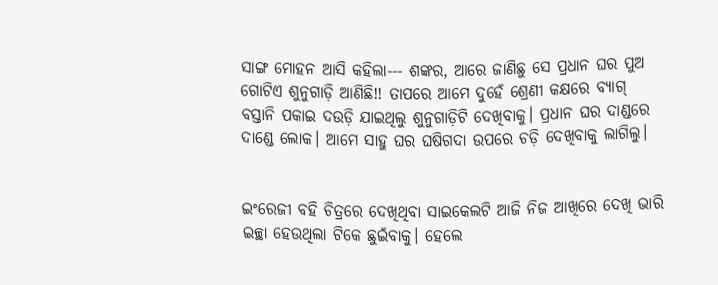ସାଙ୍ଗ ମୋହନ ଆସି କହିଲା--- ଶଙ୍କର, ଆରେ ଜାଣିଛୁ ସେ ପ୍ରଧାନ ଘର ପୁଅ ଗୋଟିଏ ଶୁନୁଗାଡ଼ି ଆଣିଛି!! ତାପରେ ଆମେ ଦୁହେଁ ଶ୍ରେଣୀ କକ୍ଷରେ ବ୍ୟାଗ୍ ବସ୍ତାନି ପକାଇ ଦଉଡ଼ି ଯାଇଥିଲୁ ଶୁନୁଗାଡ଼ିଟି ଦେଖିବାକୁ। ପ୍ରଧାନ ଘର ଦାଣ୍ଡରେ ଦାଣ୍ଡେ ଲୋକ। ଆମେ ସାହୁ ଘର ଘଷିଗଦା ଉପରେ ଚଡ଼ି ଦେଖିବାକୁ ଲାଗିଲୁ।


ଇଂରେଜୀ ବହି ଚିତ୍ରରେ ଦେଖିଥିବା ସାଇକେଲଟି ଆଜି ନିଜ ଆଖିରେ ଦେଖି ଭାରି ଇଚ୍ଛା ହେଉଥିଲା ଟିକେ ଛୁଇଁବାକୁ। ହେଲେ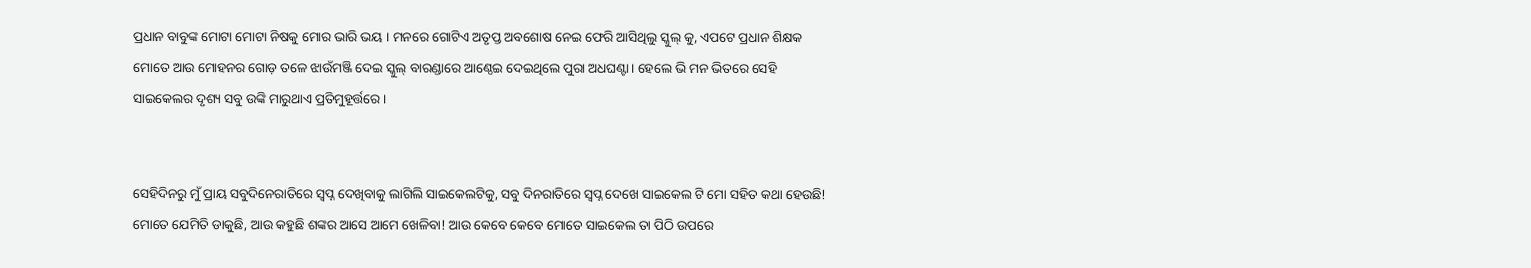ପ୍ରଧାନ ବାବୁଙ୍କ ମୋଟା ମୋଟା ନିଷକୁ ମୋର ଭାରି ଭୟ । ମନରେ ଗୋଟିଏ ଅତୃପ୍ତ ଅବଶୋଷ ନେଇ ଫେରି ଆସିଥିଲୁ ସ୍କୁଲ୍ କୁ, ଏପଟେ ପ୍ରଧାନ ଶିକ୍ଷକ ମୋତେ ଆଉ ମୋହନର ଗୋଡ଼ ତଳେ ଝାଉଁମଞ୍ଜି ଦେଇ ସ୍କୁଲ୍ ବାରଣ୍ଡାରେ ଆଣ୍ଠେଇ ଦେଇଥିଲେ ପୁରା ଅଧଘଣ୍ଟା। ହେଲେ ଭି ମନ ଭିତରେ ସେହି ସାଇକେଲର ଦୃଶ୍ୟ ସବୁ ଉଙ୍କି ମାରୁଥାଏ ପ୍ରତିମୁହୂର୍ତ୍ତରେ।


ସେହିଦିନରୁ ମୁଁ ପ୍ରାୟ ସବୁଦିନେରାତିରେ ସ୍ବପ୍ନ ଦେଖିବାକୁ ଲାଗିଲି ସାଇକେଲଟିକୁ, ସବୁ ଦିନରାତିରେ ସ୍ବପ୍ନ ଦେଖେ ସାଇକେଲ ଟି ମୋ ସହିତ କଥା ହେଉଛି! ମୋତେ ଯେମିତି ଡାକୁଛି, ଆଉ କହୁଛି ଶଙ୍କର ଆସେ ଆମେ ଖେଳିବା! ଆଉ କେବେ କେବେ ମୋତେ ସାଇକେଲ ତା ପିଠି ଉପରେ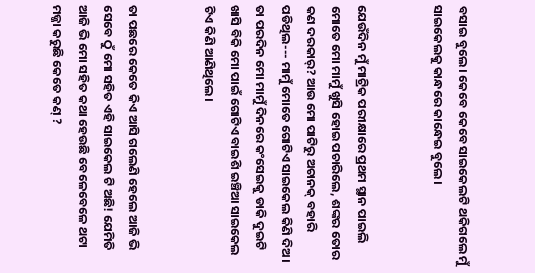ବସାଇ ବୁଲେ। କେବେ କେବେ ସାଇକେଲଟି ଥକିଗଲେ ମୁଁ ସାଇକେଲକୁ କାନ୍ଧରେ କାନ୍ଧେଇ ବୁଲେ।


ଯେଉଁଦିନ ମୁଁ ମାଟ୍ରିକ ପରୀକ୍ଷାରେ ପ୍ରଥମ ସ୍ଥାନ ପାଇଲି ମୋତେ ମୋ ମାମୁଁ ଖୁସି ହୋଇ ପଚାରିଲେ, ଶଙ୍କର ତୋର କଣ ଦରକାର୍? ଆଉ ମୋ ପାଟିରୁ ଅଚାନକ୍ ବହାରି ପଡିଥିଲ--- ମାମୁଁ ମୋତେ ଗୋଟିଏ ସାଇକେଲ କିଣି ଦିଅ। ତା ପରଦିନ ମୋ ମାମୁଁ ଦିନରେ କଂସେଇକୁ ଡାକି ଦୁଇଟି ଖାସି ବିକି ମୋ ପାଇଁ ଗୋଟିଏ ବାଇଶି ଇଞ୍ଚିଆ ସାଇକେଲ ଟିଏ କିଣି ଆଣିଥିଲେ।


ତା ପଛରେ କେତେ କିଏ ଆସି ଗଲେଣି ହେଲେ ଆଜି ଭି ସେବେ ଠୁଁ ମୋ ସହିତ ଏହି ସାଇକେଲ ଟି ଅଛି! ଯେମିତି ଆଜି ଭି ମୋ ସହିତ କଥା ହେଉଛି ବେଳେବେଳେ ଥଟା ମଜ୍ଜା କରୁଛି କେତେ କଣ୍ ?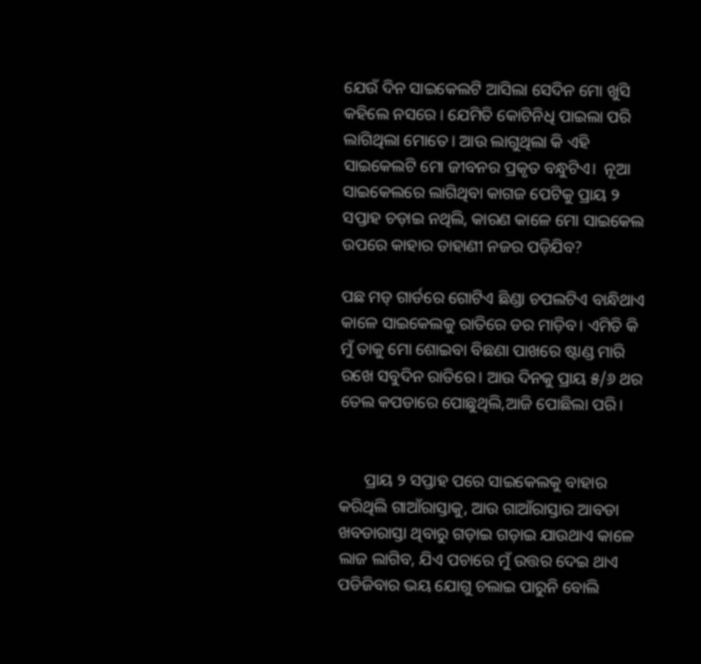ଯେଉଁ ଦିନ ସାଇକେଲଟି ଆସିଲା ସେଦିନ ମୋ ଖୁସି କହିଲେ ନସରେ । ଯେମିତି କୋଟିନିଧି ପାଇଲା ପରି ଲାଗିଥିଲା ମୋତେ। ଆଉ ଲାଗୁଥିଲା କି ଏହି ସାଇକେଲଟି ମୋ ଜୀବନର ପ୍ରକୃତ ବନ୍ଧୁଟିଏ।  ନୂଆ ସାଇକେଲରେ ଲାଗିଥିବା କାଗଜ ପେଟିକୁ ପ୍ରାୟ ୨ ସପ୍ତାହ ଚଡ଼ାଇ ନଥିଲି, କାରଣ କାଳେ ମୋ ସାଇକେଲ ଉପରେ କାହାର ଡାହାଣୀ ନଜର ପଡ଼ିଯିବ?

ପଛ ମଡ୍ ଗାର୍ଡରେ ଗୋଟିଏ ଛିଣ୍ଡା ଚପଲଟିଏ ବାନ୍ଧିଥାଏ କାଳେ ସାଇକେଲକୁ ରାତିରେ ଡର ମାଡ଼ିବ। ଏମିତି କି ମୁଁ ତାକୁ ମୋ ଶୋଇବା ବିଛଣା ପାଖରେ ଷ୍ଟାଣ୍ଡ ମାରି ରଖେ ସବୁଦିନ ରାତିରେ। ଆଉ ଦିନକୁ ପ୍ରାୟ ୫/୬ ଥର ତେଲ କପଡାରେ ପୋଛୁଥିଲି,ଆଜି ପୋଛିଲା ପରି।


      ପ୍ରାୟ ୨ ସପ୍ତାହ ପରେ ସାଇକେଲକୁ ବାହାର କରିଥିଲି ଗାଆଁରାସ୍ତାକୁ, ଆଉ ଗାଆଁରାସ୍ତାର ଆବଡା ଖବଡାରାସ୍ତା ଥିବାରୁ ଗଡ଼ାଇ ଗଡ଼ାଇ ଯାଉଥାଏ କାଳେ ଲାଜ ଲାଗିବ, ଯିଏ ପଚାରେ ମୁଁ ଉତ୍ତର ଦେଇ ଥାଏ ପଡିଜିବାର ଭୟ ଯୋଗୁ ଚଲାଇ ପାରୁନି ବୋଲି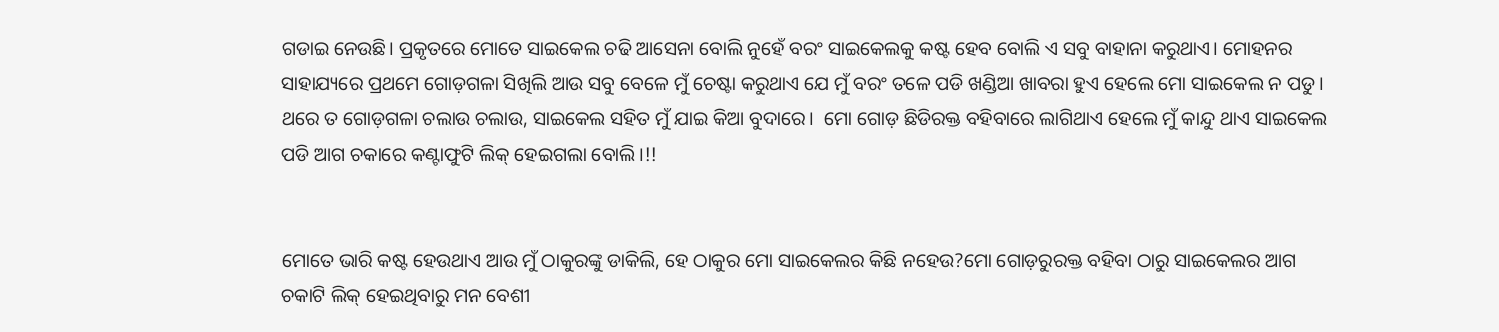ଗଡାଇ ନେଉଛି। ପ୍ରକୃତରେ ମୋତେ ସାଇକେଲ ଚଢି ଆସେନା ବୋଲି ନୁହେଁ ବରଂ ସାଇକେଲକୁ କଷ୍ଟ ହେବ ବୋଲି ଏ ସବୁ ବାହାନା କରୁଥାଏ। ମୋହନର ସାହାଯ୍ୟରେ ପ୍ରଥମେ ଗୋଡ଼ଗଳା ସିଖିଲି ଆଉ ସବୁ ବେଳେ ମୁଁ ଚେଷ୍ଟା କରୁଥାଏ ଯେ ମୁଁ ବରଂ ତଳେ ପଡି ଖଣ୍ଡିଆ ଖାବରା ହୁଏ ହେଲେ ମୋ ସାଇକେଲ ନ ପଡୁ। ଥରେ ତ ଗୋଡ଼ଗଳା ଚଲାଉ ଚଲାଉ, ସାଇକେଲ ସହିତ ମୁଁ ଯାଇ କିଆ ବୁଦାରେ।  ମୋ ଗୋଡ଼ ଛିଡିରକ୍ତ ବହିବାରେ ଲାଗିଥାଏ ହେଲେ ମୁଁ କାନ୍ଦୁ ଥାଏ ସାଇକେଲ ପଡି ଆଗ ଚକାରେ କଣ୍ଟାଫୁଟି ଲିକ୍ ହେଇଗଲା ବୋଲି।!!


ମୋତେ ଭାରି କଷ୍ଟ ହେଉଥାଏ ଆଉ ମୁଁ ଠାକୁରଙ୍କୁ ଡାକିଲି, ହେ ଠାକୁର ମୋ ସାଇକେଲର କିଛି ନହେଉ?ମୋ ଗୋଡ଼ରୁରକ୍ତ ବହିବା ଠାରୁ ସାଇକେଲର ଆଗ ଚକାଟି ଲିକ୍ ହେଇଥିବାରୁ ମନ ବେଶୀ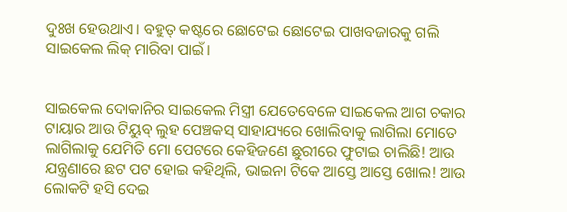ଦୁଃଖ ହେଉଥାଏ। ବହୁତ୍ କଷ୍ଟରେ ଛୋଟେଇ ଛୋଟେଇ ପାଖବଜାରକୁ ଗଲି ସାଇକେଲ ଲିକ୍ ମାରିବା ପାଇଁ।


ସାଇକେଲ ଦୋକାନିର ସାଇକେଲ ମିସ୍ତ୍ରୀ ଯେତେବେଳେ ସାଇକେଲ ଆଗ ଚକାର ଟାୟାର ଆଉ ଟିୟୁବ୍ ଲୁହ ପେଞ୍ଚକସ୍ ସାହାଯ୍ୟରେ ଖୋଲିବାକୁ ଲାଗିଲା ମୋତେ ଲାଗିଲାକୁ ଯେମିତି ମୋ ପେଟରେ କେହିଜଣେ ଛୁରୀରେ ଫୁଟାଇ ଚାଲିଛି! ଆଉ ଯନ୍ତ୍ରଣାରେ ଛଟ ପଟ ହୋଇ କହିଥିଲି, ଭାଇନା ଟିକେ ଆସ୍ତେ ଆସ୍ତେ ଖୋଲ! ଆଉ ଲୋକଟି ହସି ଦେଇ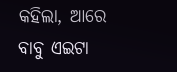କହିଲା, ଆରେ ବାବୁ ଏଇଟା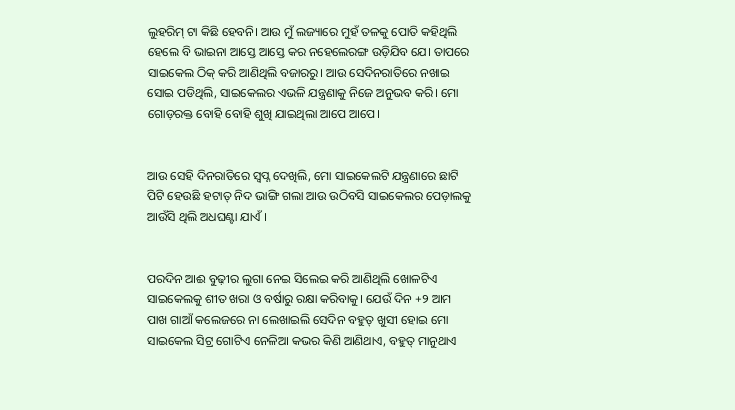ଲୁହରିମ୍ ଟା କିଛି ହେବନି। ଆଉ ମୁଁ ଲଜ୍ୟାରେ ମୁହଁ ତଳକୁ ପୋତି କହିଥିଲି ହେଲେ ବି ଭାଇନା ଆସ୍ତେ ଆସ୍ତେ କର ନହେଲେରଙ୍ଗ ଉଡ଼ିଯିବ ଯେ। ତାପରେ ସାଇକେଲ ଠିକ୍ କରି ଆଣିଥିଲି ବଜାରରୁ। ଆଉ ସେଦିନରାତିରେ ନଖାଇ ସୋଇ ପଡିଥିଲି, ସାଇକେଲର ଏଭଳି ଯନ୍ତ୍ରଣାକୁ ନିଜେ ଅନୁଭବ କରି। ମୋ ଗୋଡ଼ରକ୍ତ ବୋହି ବୋହି ଶୁଖି ଯାଇଥିଲା ଆପେ ଆପେ।


ଆଉ ସେହି ଦିନରାତିରେ ସ୍ବପ୍ନ ଦେଖିଲି, ମୋ ସାଇକେଲଟି ଯନ୍ତ୍ରଣାରେ ଛାଟି ପିଟି ହେଉଛି ହଟାତ୍ ନିଦ ଭାଙ୍ଗି ଗଲା ଆଉ ଉଠିବସି ସାଇକେଲର ପେଡ଼ାଲକୁ ଆଉଁସି ଥିଲି ଅଧଘଣ୍ଟା ଯାଏଁ ।


ପରଦିନ ଆଈ ବୁଢ଼ୀର ଲୁଗା ନେଇ ସିଲେଇ କରି ଆଣିଥିଲି ଖୋଳଟିଏ ସାଇକେଲକୁ ଶୀତ ଖରା ଓ ବର୍ଷାରୁ ରକ୍ଷା କରିବାକୁ। ଯେଉଁ ଦିନ +୨ ଆମ ପାଖ ଗାଆଁ କଲେଜରେ ନା ଲେଖାଇଲି ସେଦିନ ବହୁତ୍ ଖୁସୀ ହୋଇ ମୋ ସାଇକେଲ ସିଟ୍ର ଗୋଟିଏ ନେଳିଆ କଭର କିଣି ଆଣିଥାଏ, ବହୁତ୍ ମାନୁଥାଏ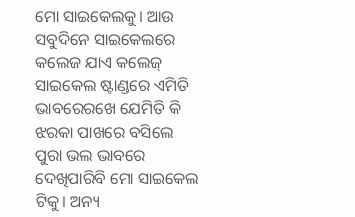ମୋ ସାଇକେଲକୁ। ଆଉ ସବୁଦିନେ ସାଇକେଲରେ କଲେଜ ଯାଏ କଲେଜ୍ ସାଇକେଲ ଷ୍ଟାଣ୍ଡରେ ଏମିତି ଭାବରେରଖେ ଯେମିତି କି ଝରକା ପାଖରେ ବସିଲେ ପୁରା ଭଲ ଭାବରେ ଦେଖିପାରିବି ମୋ ସାଇକେଲ ଟିକୁ। ଅନ୍ୟ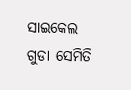ସାଇକେଲ ଗୁଡା ସେମିତି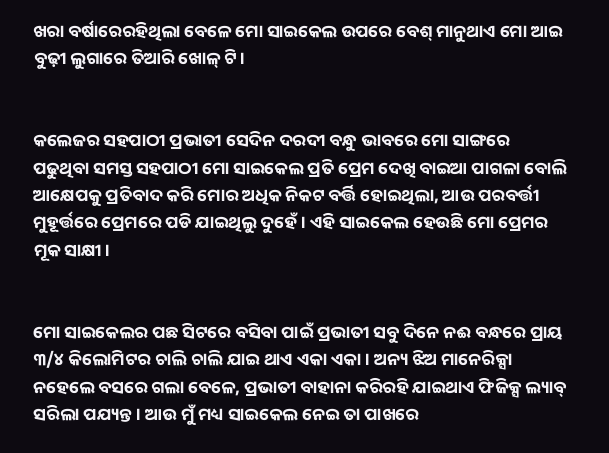ଖରା ବର୍ଷାରେରହିଥିଲା ବେଳେ ମୋ ସାଇକେଲ ଉପରେ ବେଶ୍ ମାନୁଥାଏ ମୋ ଆଇ ବୁଢ଼ୀ ଲୁଗାରେ ତିଆରି ଖୋଳ୍ ଟି।


କଲେଜର ସହପାଠୀ ପ୍ରଭାତୀ ସେଦିନ ଦରଦୀ ବନ୍ଧୁ ଭାବରେ ମୋ ସାଙ୍ଗରେ ପଢୁଥିବା ସମସ୍ତ ସହପାଠୀ ମୋ ସାଇକେଲ ପ୍ରତି ପ୍ରେମ ଦେଖି ବାଇଆ ପାଗଳା ବୋଲି ଆକ୍ଷେପକୁ ପ୍ରତିବାଦ କରି ମୋର ଅଧିକ ନିକଟ ବର୍ତ୍ତି ହୋଇଥିଲା, ଆଉ ପରବର୍ତ୍ତୀ ମୁହୂର୍ତ୍ତରେ ପ୍ରେମରେ ପଡି ଯାଇଥିଲୁ ଦୁହେଁ। ଏହି ସାଇକେଲ ହେଉଛି ମୋ ପ୍ରେମର ମୂକ ସାକ୍ଷୀ।


ମୋ ସାଇକେଲର ପଛ ସିଟରେ ବସିବା ପାଇଁ ପ୍ରଭାତୀ ସବୁ ଦିନେ ନଈ ବନ୍ଧରେ ପ୍ରାୟ ୩/୪ କିଲୋମିଟର ଚାଲି ଚାଲି ଯାଇ ଥାଏ ଏକା ଏକା। ଅନ୍ୟ ଝିଅ ମାନେରିକ୍ସା ନହେଲେ ବସରେ ଗଲା ବେଳେ, ପ୍ରଭାତୀ ବାହାନା କରିରହି ଯାଇଥାଏ ଫିଜିକ୍ସ ଲ୍ୟାବ୍ ସରିଲା ପଯ୍ୟନ୍ତ। ଆଉ ମୁଁ ମଧ୍ୟ ସାଇକେଲ ନେଇ ତା ପାଖରେ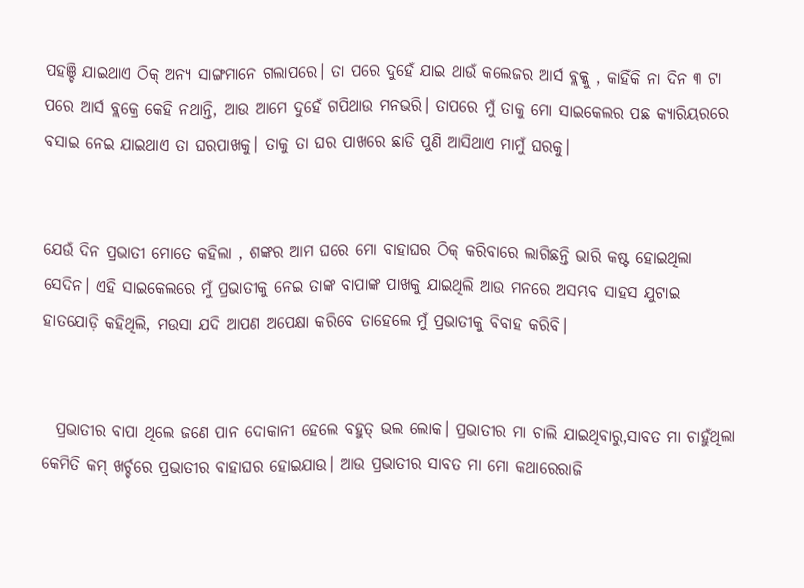ପହଞ୍ଚି ଯାଇଥାଏ ଠିକ୍ ଅନ୍ୟ ସାଙ୍ଗମାନେ ଗଲାପରେ। ତା ପରେ ଦୁହେଁ ଯାଇ ଥାଉଁ କଲେଜର ଆର୍ସ ବ୍ଲକ୍କୁ , କାହିଁକି ନା ଦିନ ୩ ଟା ପରେ ଆର୍ସ ବ୍ଲକ୍ରେ କେହି ନଥାନ୍ତି, ଆଉ ଆମେ ଦୁହେଁ ଗପିଥାଉ ମନଭରି। ତାପରେ ମୁଁ ତାକୁ ମୋ ସାଇକେଲର ପଛ କ୍ୟାରିୟରରେ ବସାଇ ନେଇ ଯାଇଥାଏ ତା ଘରପାଖକୁ। ତାକୁ ତା ଘର ପାଖରେ ଛାଡି ପୁଣି ଆସିଥାଏ ମାମୁଁ ଘରକୁ।


ଯେଉଁ ଦିନ ପ୍ରଭାତୀ ମୋତେ କହିଲା , ଶଙ୍କର ଆମ ଘରେ ମୋ ବାହାଘର ଠିକ୍ କରିବାରେ ଲାଗିଛନ୍ତି ଭାରି କଷ୍ଟ ହୋଇଥିଲା ସେଦିନ। ଏହି ସାଇକେଲରେ ମୁଁ ପ୍ରଭାତୀକୁ ନେଇ ତାଙ୍କ ବାପାଙ୍କ ପାଖକୁ ଯାଇଥିଲି ଆଉ ମନରେ ଅସମ୍ଭବ ସାହସ ଯୁଟାଇ ହାତଯୋଡ଼ି କହିଥିଲି, ମଉସା ଯଦି ଆପଣ ଅପେକ୍ଷା କରିବେ ତାହେଲେ ମୁଁ ପ୍ରଭାତୀକୁ ବିବାହ କରିବି।


  ପ୍ରଭାତୀର ବାପା ଥିଲେ ଜଣେ ପାନ ଦୋକାନୀ ହେଲେ ବହୁତ୍ ଭଲ ଲୋକ। ପ୍ରଭାତୀର ମା ଚାଲି ଯାଇଥିବାରୁ,ସାବତ ମା ଚାହୁଁଥିଲା କେମିତି କମ୍ ଖର୍ଚ୍ଚରେ ପ୍ରଭାତୀର ବାହାଘର ହୋଇଯାଉ। ଆଉ ପ୍ରଭାତୀର ସାବତ ମା ମୋ କଥାରେରାଜି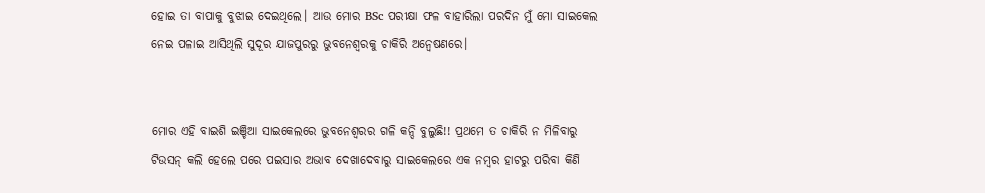ହୋଇ ତା ବାପାକୁ ବୁଝାଇ ଦେଇଥିଲେ। ଆଉ ମୋର BSc ପରୀକ୍ଷା ଫଳ ବାହାରିଲା ପରଦିନ ମୁଁ ମୋ ସାଇକେଲ ନେଇ ପଳାଇ ଆସିଥିଲି ସୁଦୂର ଯାଜପୁରରୁ ଭୁବନେଶ୍ୱରକୁ ଚାକିରି ଅନ୍ୱେଷଣରେ।


ମୋର ଏହି ବାଇଶି ଇଞ୍ଚିଆ ସାଇକେଲରେ ଭୁବନେଶ୍ୱରର ଗଳି କନ୍ଦି ବୁଲୁଛି!! ପ୍ରଥମେ ତ ଚାକିରି ନ ମିଳିବାରୁ ଟିଉସନ୍ କଲି ହେଲେ ପରେ ପଇସାର ଅଭାବ ଦେଖାଦେବାରୁ ସାଇକେଲରେ ଏକ ନମ୍ୱର ହାଟରୁ ପରିବା କିଣି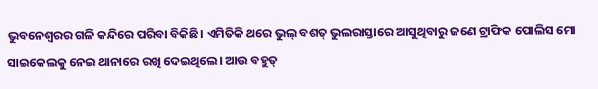ଭୁବନେଶ୍ୱରର ଗଳି କନ୍ଦିରେ ପରିବା ବିକିଛି। ଏମିତିକି ଥରେ ଭୁଲ୍ ବଶତ୍ ଭୁଲରାସ୍ତାରେ ଆସୁଥିବାରୁ ଜଣେ ଟ୍ରାଫିକ ପୋଲିସ ମୋ ସାଇକେଲକୁ ନେଇ ଥାନାରେ ରଖି ଦେଇଥିଲେ। ଆଉ ବହୁତ୍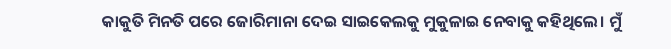କାକୁତି ମିନତି ପରେ ଜୋରିମାନା ଦେଇ ସାଇକେଲକୁ ମୁକୁଳାଇ ନେବାକୁ କହିଥିଲେ। ମୁଁ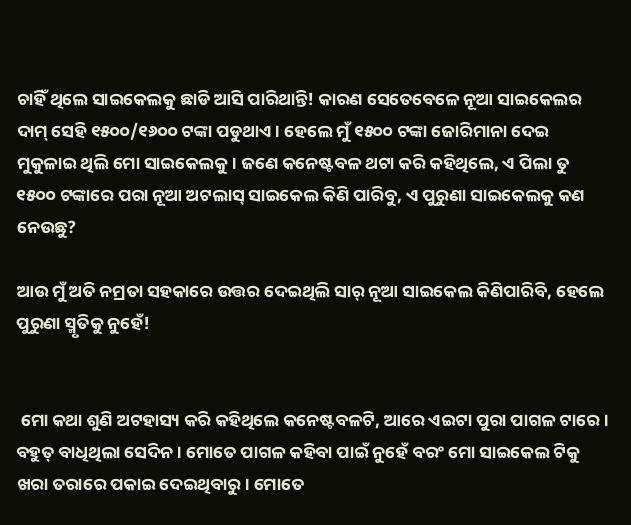ଚାହିଁ ଥିଲେ ସାଇକେଲକୁ ଛାଡି ଆସି ପାରିଥାନ୍ତି! କାରଣ ସେତେବେଳେ ନୂଆ ସାଇକେଲର ଦାମ୍ ସେହି ୧୫୦୦/୧୬୦୦ ଟଙ୍କା ପଡୁଥାଏ। ହେଲେ ମୁଁ ୧୫୦୦ ଟଙ୍କା ଜୋରିମାନା ଦେଇ ମୁକୁଳାଇ ଥିଲି ମୋ ସାଇକେଲକୁ। ଜଣେ କନେଷ୍ଟବଳ ଥଟା କରି କହିଥିଲେ, ଏ ପିଲା ତୁ ୧୫୦୦ ଟଙ୍କାରେ ପରା ନୂଆ ଅଟଲାସ୍ ସାଇକେଲ କିଣି ପାରିବୁ, ଏ ପୁରୁଣା ସାଇକେଲକୁ କଣ ନେଉଛୁ?

ଆଉ ମୁଁ ଅତି ନମ୍ରତା ସହକାରେ ଉତ୍ତର ଦେଇଥିଲି ସାର୍ ନୂଆ ସାଇକେଲ କିଣିପାରିବି, ହେଲେ ପୁରୁଣା ସ୍ମୃତିକୁ ନୁହେଁ!


 ମୋ କଥା ଶୁଣି ଅଟହାସ୍ୟ କରି କହିଥିଲେ କନେଷ୍ଟବଳଟି, ଆରେ ଏଇଟା ପୁରା ପାଗଳ ଟାରେ। ବହୁତ୍ ବାଧିଥିଲା ସେଦିନ । ମୋତେ ପାଗଳ କହିବା ପାଇଁ ନୁହେଁ ବରଂ ମୋ ସାଇକେଲ ଟିକୁ ଖରା ତରାରେ ପକାଇ ଦେଇଥିବାରୁ। ମୋତେ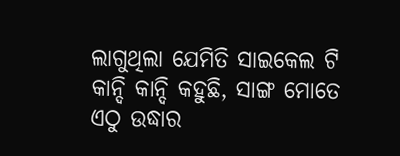ଲାଗୁଥିଲା ଯେମିତି ସାଇକେଲ ଟି କାନ୍ଦି କାନ୍ଦି କହୁଛି, ସାଙ୍ଗ ମୋତେ ଏଠୁ ଉଦ୍ଧାର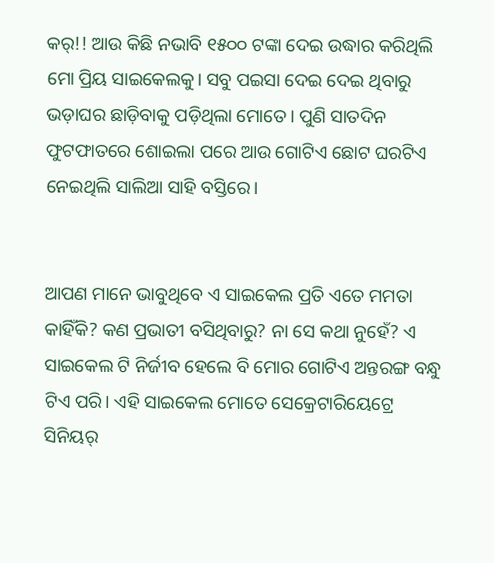କର୍!! ଆଉ କିଛି ନଭାବି ୧୫୦୦ ଟଙ୍କା ଦେଇ ଉଦ୍ଧାର କରିଥିଲି ମୋ ପ୍ରିୟ ସାଇକେଲକୁ। ସବୁ ପଇସା ଦେଇ ଦେଇ ଥିବାରୁ ଭଡ଼ାଘର ଛାଡ଼ିବାକୁ ପଡ଼ିଥିଲା ମୋତେ। ପୁଣି ସାତଦିନ ଫୁଟଫାତରେ ଶୋଇଲା ପରେ ଆଉ ଗୋଟିଏ ଛୋଟ ଘରଟିଏ ନେଇଥିଲି ସାଲିଆ ସାହି ବସ୍ତିରେ।


ଆପଣ ମାନେ ଭାବୁଥିବେ ଏ ସାଇକେଲ ପ୍ରତି ଏତେ ମମତା କାହିଁକି? କଣ ପ୍ରଭାତୀ ବସିଥିବାରୁ? ନା ସେ କଥା ନୁହେଁ? ଏ ସାଇକେଲ ଟି ନିର୍ଜୀବ ହେଲେ ବି ମୋର ଗୋଟିଏ ଅନ୍ତରଙ୍ଗ ବନ୍ଧୁ ଟିଏ ପରି। ଏହି ସାଇକେଲ ମୋତେ ସେକ୍ରେଟାରିୟେଟ୍ରେ ସିନିୟର୍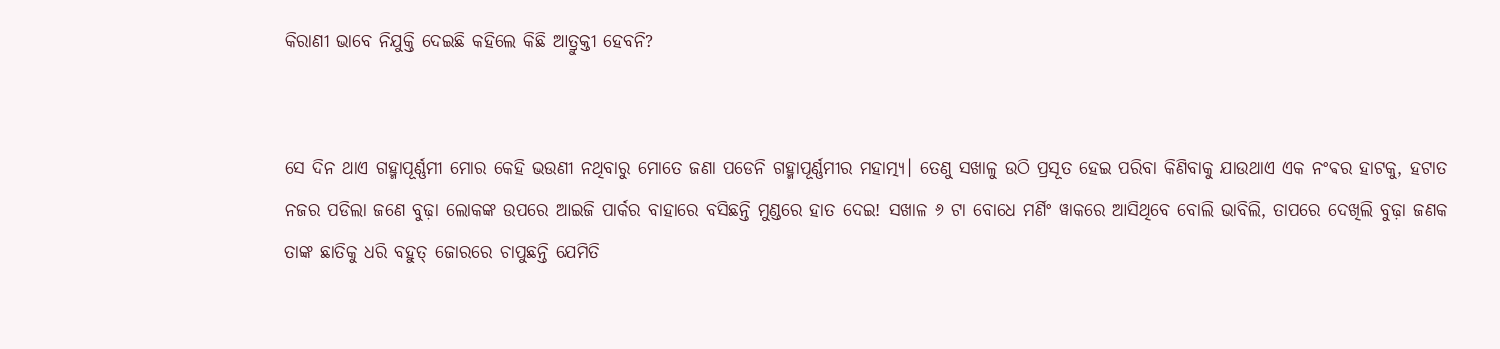କିରାଣୀ ଭାବେ ନିଯୁକ୍ତି ଦେଇଛି କହିଲେ କିଛି ଆତ୍ରୁକ୍ତୀ ହେବନି?


ସେ ଦିନ ଥାଏ ଗହ୍ମାପୂର୍ଣ୍ଣମୀ ମୋର କେହି ଭଉଣୀ ନଥିବାରୁ ମୋତେ ଜଣା ପଡେନି ଗହ୍ମାପୂର୍ଣ୍ଣମୀର ମହାତ୍ମ୍ୟ। ତେଣୁ ସଖାଳୁ ଉଠି ପ୍ରସୂତ ହେଇ ପରିବା କିଣିବାକୁ ଯାଉଥାଏ ଏକ ନଂଵର ହାଟକୁ, ହଟାତ ନଜର ପଡିଲା ଜଣେ ବୁଢ଼ା ଲୋକଙ୍କ ଉପରେ ଆଇଜି ପାର୍କର ବାହାରେ ବସିଛନ୍ତି ମୁଣ୍ଡରେ ହାତ ଦେଇ! ସଖାଳ ୬ ଟା ବୋଧେ ମର୍ଣିଂ ୱାକରେ ଆସିଥିବେ ବୋଲି ଭାବିଲି, ତାପରେ ଦେଖିଲି ବୁଢ଼ା ଜଣକ ତାଙ୍କ ଛାତିକୁ ଧରି ବହୁତ୍ ଜୋରରେ ଚାପୁଛନ୍ତି ଯେମିତି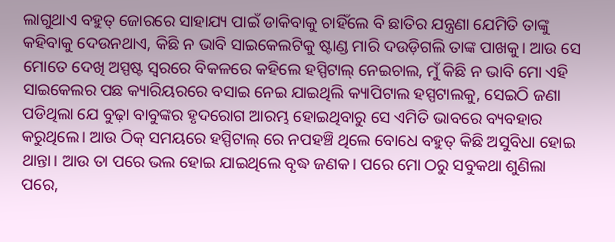ଲାଗୁଥାଏ ବହୁତ୍ ଜୋରରେ ସାହାଯ୍ୟ ପାଇଁ ଡାକିବାକୁ ଚାହିଁଲେ ବି ଛାତିର ଯନ୍ତ୍ରଣା ଯେମିତି ତାଙ୍କୁ କହିବାକୁ ଦେଉନଥାଏ, କିଛି ନ ଭାବି ସାଇକେଲଟିକୁ ଷ୍ଟାଣ୍ଡ ମାରି ଦଉଡ଼ିଗଲି ତାଙ୍କ ପାଖକୁ। ଆଉ ସେ ମୋତେ ଦେଖି ଅସ୍ପଷ୍ଟ ସ୍ୱରରେ ବିକଳରେ କହିଲେ ହସ୍ପିଟାଲ୍ ନେଇଚାଲ, ମୁଁ କିଛି ନ ଭାବି ମୋ ଏହି ସାଇକେଲର ପଛ କ୍ୟାରିୟରରେ ବସାଇ ନେଇ ଯାଇଥିଲି କ୍ୟାପିଟାଲ ହସ୍ପଟାଲକୁ, ସେଇଠି ଜଣା ପଡିଥିଲା ଯେ ବୁଢ଼ା ବାବୁଙ୍କର ହୃଦରୋଗ ଆରମ୍ଭ ହୋଇଥିବାରୁ ସେ ଏମିତି ଭାବରେ ବ୍ୟବହାର କରୁଥିଲେ। ଆଉ ଠିକ୍ ସମୟରେ ହସ୍ପିଟାଲ୍ ରେ ନପହଞ୍ଚି ଥିଲେ ବୋଧେ ବହୁତ୍ କିଛି ଅସୁବିଧା ହୋଇ ଥାନ୍ତା। ଆଉ ତା ପରେ ଭଲ ହୋଇ ଯାଇଥିଲେ ବୃଦ୍ଧ ଜଣକ। ପରେ ମୋ ଠରୁ ସବୁକଥା ଶୁଣିଲା ପରେ,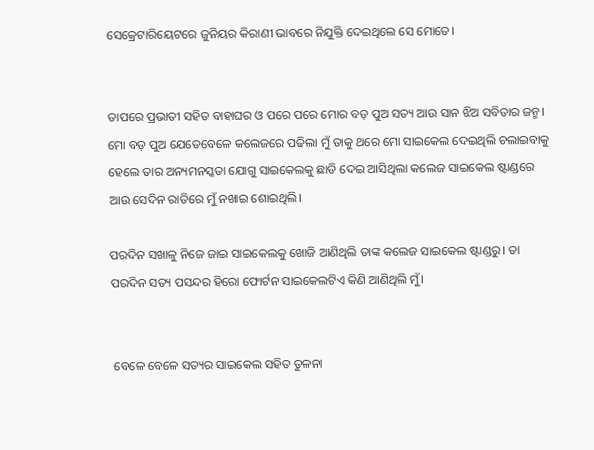ସେକ୍ରେଟାରିୟେଟରେ ଜୁନିୟର କିରାଣୀ ଭାବରେ ନିଯୁକ୍ତି ଦେଇଥିଲେ ସେ ମୋତେ।


ତାପରେ ପ୍ରଭାତୀ ସହିତ ବାହାଘର ଓ ପରେ ପରେ ମୋର ବଡ଼ ପୁଅ ସତ୍ୟ ଆଉ ସାନ ଝିଅ ସବିତାର ଜନ୍ମ। ମୋ ବଡ଼ ପୁଅ ଯେତେବେଳେ କଲେଜରେ ପଢିଲା ମୁଁ ତାକୁ ଥରେ ମୋ ସାଇକେଲ ଦେଇଥିଲି ଚଲାଇବାକୁ ହେଲେ ତାର ଅନ୍ୟମନସ୍କତା ଯୋଗୁ ସାଇକେଲକୁ ଛାଡି ଦେଇ ଆସିଥିଲା କଲେଜ ସାଇକେଲ ଷ୍ଟାଣ୍ଡରେ ଆଉ ସେଦିନ ରାତିରେ ମୁଁ ନଖାଇ ଶୋଇଥିଲି।

ପରଦିନ ସଖାଳୁ ନିଜେ ଜାଇ ସାଇକେଲକୁ ଖୋଜି ଆଣିଥିଲି ତାଙ୍କ କଲେଜ ସାଇକେଲ ଷ୍ଟାଣ୍ଡରୁ। ତା ପରଦିନ ସତ୍ୟ ପସନ୍ଦର ହିରୋ ଫୋର୍ଟନ ସାଇକେଲଟିଏ କିଣି ଆଣିଥିଲି ମୁଁ।


 ବେଳେ ବେଳେ ସତ୍ୟର ସାଇକେଲ ସହିତ ତୁଳନା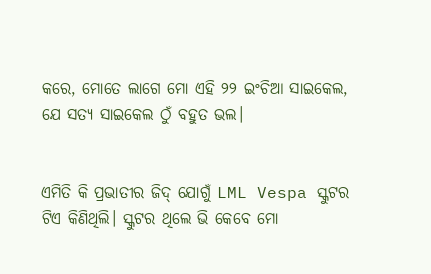କରେ, ମୋତେ ଲାଗେ ମୋ ଏହି ୨୨ ଇଂଚିଆ ସାଇକେଲ, ଯେ ସତ୍ୟ ସାଇକେଲ ଠୁଁ ବହୁତ ଭଲ।


ଏମିତି କି ପ୍ରଭାତୀର ଜିଦ୍ ଯୋଗୁଁ LML Vespa ସ୍କୁଟର ଟିଏ କିଣିଥିଲି। ସ୍କୁଟର ଥିଲେ ଭି କେବେ ମୋ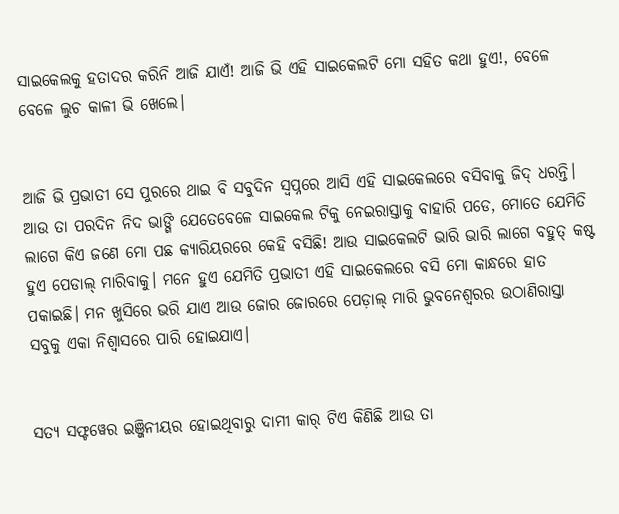ସାଇକେଲକୁ ହତାଦର କରିନି ଆଜି ଯାଏଁ! ଆଜି ଭି ଏହି ସାଇକେଲଟି ମୋ ସହିତ କଥା ହୁଏ!, ବେଳେ ବେଳେ ଲୁଚ କାଳୀ ଭି ଖେଲେ।


ଆଜି ଭି ପ୍ରଭାତୀ ସେ ପୁରରେ ଥାଇ ବି ସବୁଦିନ ସ୍ୱପ୍ନରେ ଆସି ଏହି ସାଇକେଲରେ ବସିବାକୁ ଜିଦ୍ ଧରନ୍ତି। ଆଉ ତା ପରଦିନ ନିଦ ଭାଙ୍ଗି ଯେତେବେଳେ ସାଇକେଲ ଟିକୁ ନେଇରାସ୍ତାକୁ ବାହାରି ପଡେ, ମୋତେ ଯେମିତି ଲାଗେ କିଏ ଜଣେ ମୋ ପଛ କ୍ୟାରିୟରରେ କେହି ବସିଛି! ଆଉ ସାଇକେଲଟି ଭାରି ଭାରି ଲାଗେ ବହୁତ୍ କଷ୍ଟ ହୁଏ ପେଡାଲ୍ ମାରିବାକୁ। ମନେ ହୁଏ ଯେମିତି ପ୍ରଭାତୀ ଏହି ସାଇକେଲରେ ବସି ମୋ କାନ୍ଧରେ ହାତ ପକାଇଛି। ମନ ଖୁସିରେ ଭରି ଯାଏ ଆଉ ଜୋର ଜୋରରେ ପେଡ଼ାଲ୍ ମାରି ଭୁବନେଶ୍ୱରର ଉଠାଣିରାସ୍ତା ସବୁକୁ ଏକା ନିଶ୍ଵାସରେ ପାରି ହୋଇଯାଏ।


ସତ୍ୟ ସଫ୍ଟୱେର ଇଞ୍ଜିନୀୟର ହୋଇଥିବାରୁ ଦାମୀ କାର୍ ଟିଏ କିଣିଛି ଆଉ ତା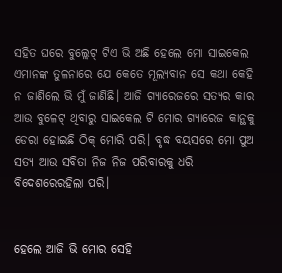ସହିତ ଘରେ ବୁଲ୍ଲେଟ୍ ଟିଏ ଭି ଅଛି ହେଲେ ମୋ ସାଇକେଲ ଏମାନଙ୍କ ତୁଳନାରେ ଯେ କେତେ ମୂଲ୍ୟବାନ ସେ କଥା କେହି ନ ଜାଣିଲେ ଭି ମୁଁ ଜାଣିଛି। ଆଜି ଗ୍ୟାରେଜରେ ସତ୍ୟର କାର ଆଉ ବୁଳେଟ୍ ଥିବାରୁ ସାଇକେଲ ଟି ମୋର ଗ୍ୟାରେଜ କାନ୍ଥକୁ ଡେରା ହୋଇଛି ଠିକ୍ ମୋରି ପରି। ବୃଦ୍ଧ ବୟସରେ ମୋ ପୁଅ ସତ୍ୟ ଆଉ ସବିତା ନିଜ ନିଜ ପରିବାରକୁ ଧରି ବିଦେଶରେରହିଲା ପରି।


ହେଲେ ଆଜି ଭି ମୋର ସେହି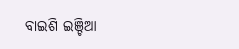ବାଇଶି ଇଞ୍ଚିଆ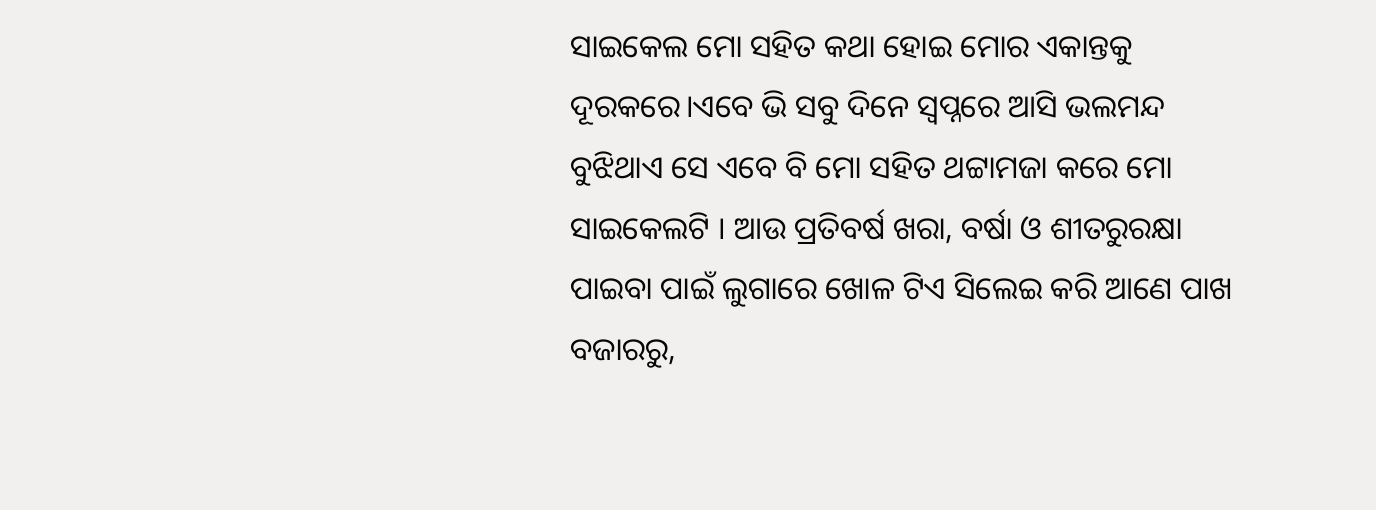ସାଇକେଲ ମୋ ସହିତ କଥା ହୋଇ ମୋର ଏକାନ୍ତକୁ ଦୂରକରେ।ଏବେ ଭି ସବୁ ଦିନେ ସ୍ଵପ୍ନରେ ଆସି ଭଲମନ୍ଦ ବୁଝିଥାଏ ସେ ଏବେ ବି ମୋ ସହିତ ଥଟ୍ଟାମଜା କରେ ମୋ ସାଇକେଲଟି । ଆଉ ପ୍ରତିବର୍ଷ ଖରା, ବର୍ଷା ଓ ଶୀତରୁରକ୍ଷା ପାଇବା ପାଇଁ ଲୁଗାରେ ଖୋଳ ଟିଏ ସିଲେଇ କରି ଆଣେ ପାଖ ବଜାରରୁ,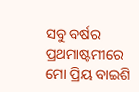ସବୁ ବର୍ଷର ପ୍ରଥମାଷ୍ଟମୀରେ ମୋ ପ୍ରିୟ ବାଇଶି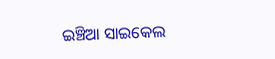ଇଞ୍ଚିଆ ସାଇକେଲ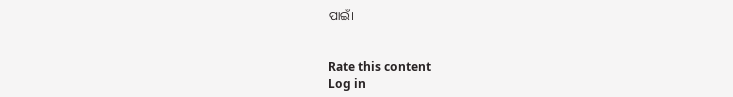ପାଇଁ।


Rate this content
Log in